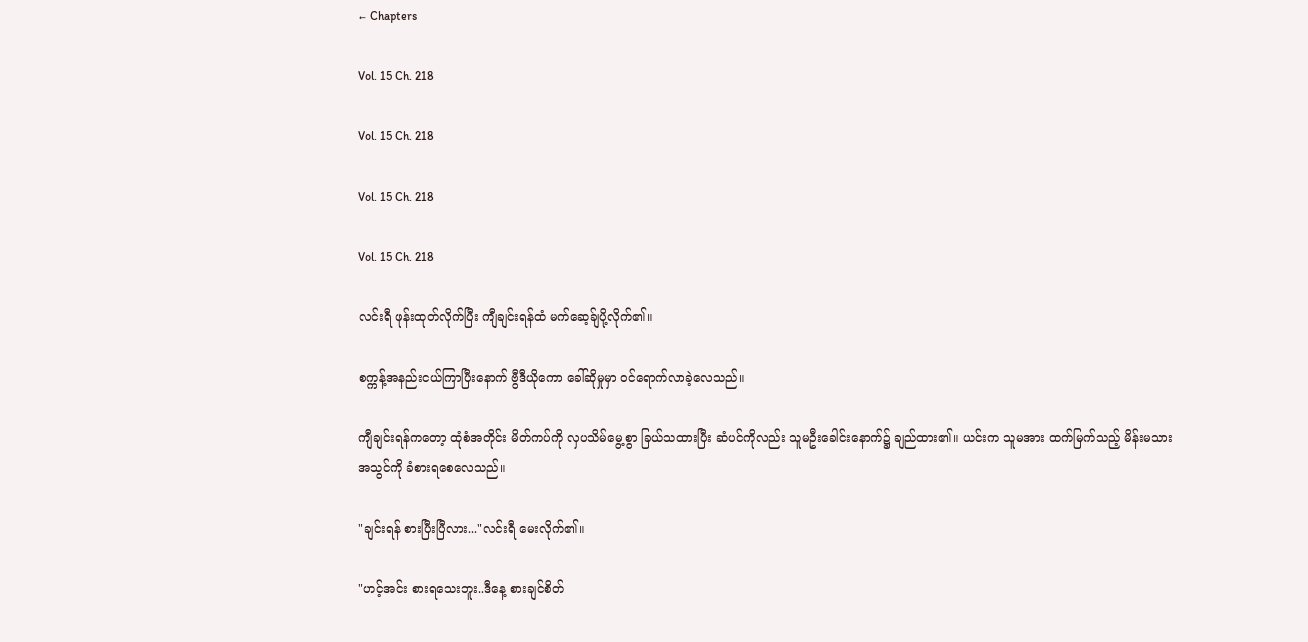← Chapters

Vol. 15 Ch. 218

Vol. 15 Ch. 218

Vol. 15 Ch. 218

Vol. 15 Ch. 218

လင်းရီ ဖုန်းထုတ်လိုက်ပြီး ကျီချင်းရန်ထံ မက်ဆေ့ခ်ျပို့လိုက်၏။

စက္ကန့်အနည်းငယ်ကြာပြီးနောက် ဗွီဒီယိုကော ခေါ်ဆိုမှုမှာ ၀င်ရောက်လာခဲ့လေသည်။

ကျီချင်းရန်ကတော့ ထုံစံအတိုင်း မိတ်ကပ်ကို လှပသိမ်မွေ့စွာ ခြယ်သထားပြီး ဆံပင်ကိုလည်း သူမ‌ဦးခေါင်းနောက်၌ ချည်ထား၏။ ယင်းက သူမအား ထက်မြက်သည့် မိန်းမသားအသွင်ကို ခံစားရစေလေသည်။

"ချင်းရန် စားပြီးပြီလား..."လင်းရီ မေးလိုက်၏။

"ဟင့်အင်း စားရသေးဘူး..ဒီနေ့ စားချင်စိတ်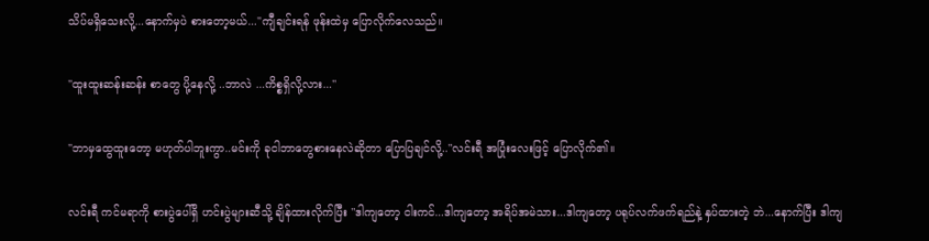သိပ်မရှိသေးလို့...နောက်မှပဲ စားတော့မယ်..."ကျီချင်းရန် ဖုန်းထဲမှ ပြောလိုက်လေသည်။

"ထူးထူးဆန်းဆန်း စာတွေ ပို့နေလို့ ..ဘာလဲ ...ကိစ္စရှိလို့လား..."

"ဘာမှထွေထူးတော့ မဟုတ်ပါဘူးကွာ..မင်းကို ခုငါဘာတွေစားနေလဲဆိုတာ ပြောပြချင်လို့.."လင်းရီ အပြုံးလေးဖြင့် ပြောလိုက်၏။

လင်းရီ ကင်မရာကို စားပွဲပေါ်ရှိ ဟင်းပွဲများဆီသို့ ချိန်ထားလိုက်ပြီး "ဒါကျတော့ ငါးကင်...ဒါကျတော့ အရိပ်အမဲသား...ဒါကျတော့ ပရုပ်လက်ဖက်ရည်နဲ့ နှပ်ထားတဲ့ ဘဲ...နောက်ပြီး ဒါကျ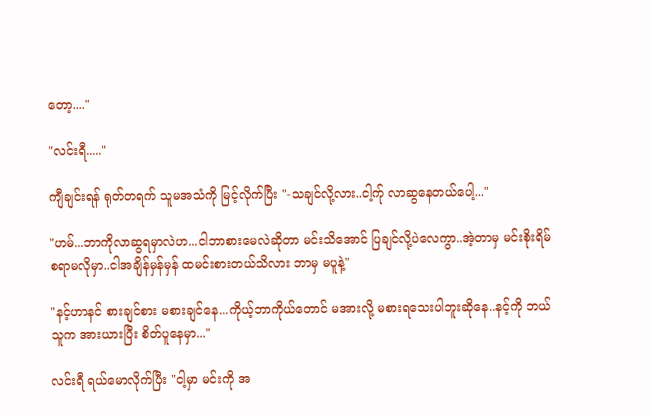တော့...."

"လင်းရီ....."

ကျီချင်းရန် ရုတ်တရက် သူမအသံကို မြင့်လိုက်ပြီး "-သချင်လို့လား..ငါ့က်ု လာဆွနေတယ်ပေါ့..."

"ဟမ်...ဘာကိုလာဆွရမှာလဲဟ...ငါဘာစားမေလဲဆိုတာ မင်းသိအောင် ပြချင်လို့ပဲလေကွာ..အဲ့တာမှ မင်းစိုးရိမ်စရာမလိုမှာ..ငါအချိန်မှန်မှန် ထမင်းစားတယ်သိလား ဘာမှ မပူနဲ့"

"နင့်ဟာနင် စားချင်စား မစားချင်နေ...ကိုယ့်ဘာကိုယ်တောင် မအားလို့ မစားရသေးပါဘူးဆိုနေ..နင့်ကို ဘယ်သူက အားယားပြီး စိတ်ပူနေမှာ..."

လင်းရီ ရယ်မောလိုက်ပြီး "ငါ့မှာ မင်းကို အ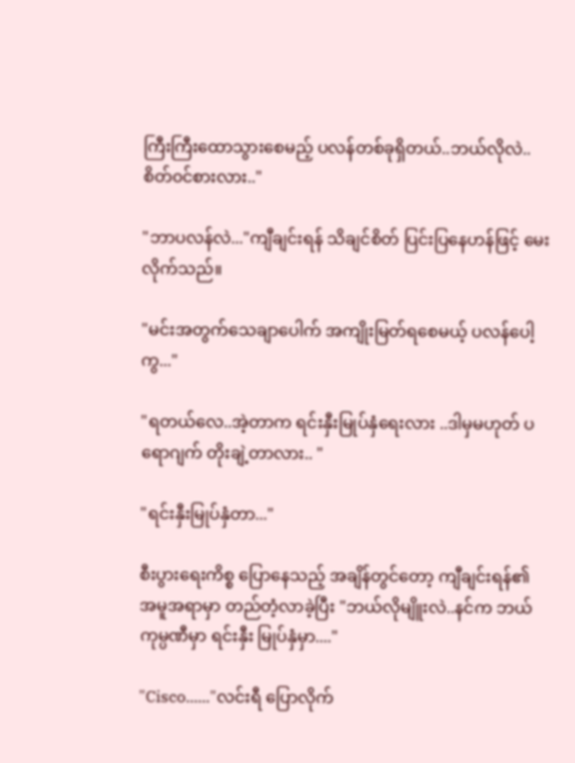ကြီးကြီးထောသွားစေမည့် ပလန်တစ်ခုရှိတယ်..ဘယ်လိုလဲ..စိတ်၀င်စားလား.."

"ဘာပလန်လဲ..."ကျီချင်းရန် သိချင်စိတ် ပြင်းပြနေဟန်ဖြင့် မေးလိုက်သည်။

"မင်းအတွက်သေချာပေါက် အကျိုးမြတ်ရစေမယ့် ပလန်ပေါ့ကွ..."

"ရတယ်လေ..အဲ့တာက ရင်းနှီးမြုပ်နှံရေးလား ..ဒါမှမဟုတ် ပရောဂျက် တိုးချဲ့တာလား.. "

"ရင်းနှီးမြုပ်နှံတာ..."

စီးပွားရေးကိစ္စ ပြောနေသည့် အချိန်တွင်တော့ ကျီချင်းရန်၏ အမူအရာမှာ တည်တံ့လာခဲ့ပြီး "ဘယ်လိုမျိူးလဲ..နင်က ဘယ်ကုမ္ပဏီမှာ ရင်းနှီး မြုပ်နှံမှာ...."

"Cisco......"လင်းရီ ပြောလိုက်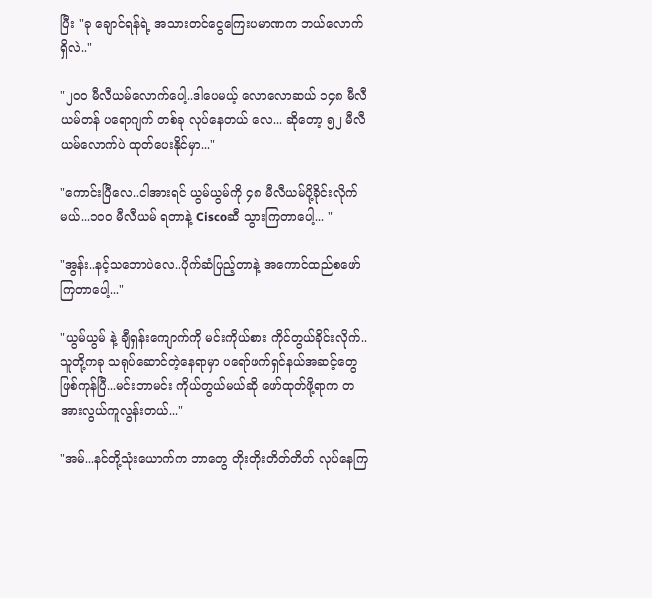ပြီး "ခု ချောင်ရန်ရဲ့ အသားတင်ငွေကြေးပမာဏက ဘယ်လောက်ရှိလဲ.."

"၂၀၀ မီလီယမ်လောက်ပေါ့..ဒါပေမယ့် လောလောဆယ် ၁၄၈ မီလီယမ်တန် ပရောဂျက် တစ်ခု လုပ်နေတယ် လေ... ဆိုတော့ ၅၂ မီလီယမ်လောက်ပဲ ထုတ်ပေးနိုင်မှာ..."

"ကောင်းပြီလေ..ငါအားရင် ယွမ်ယွမ်ကို ၄၈ မီလီယမ်ပို့ခိုင်းလိုက်မယ်...၁၀၀ မီလီယမ် ရတာနဲ့ Ciscoဆီ သွားကြတာပေါ့... "

"အွန်း..နင့်သဘောပဲလေ..ပိုက်ဆံပြည့်တာနဲ့ အကောင်ထည်စဖော်ကြတာပေါ့..."

"ယွမ်ယွမ် နဲ့ ချီရှန်းကျောက်ကို မင်းကိုယ်စား ကိုင်တွယ်ခိုင်းလိုက်..သူတို့ကခု သရုပ်ဆောင်တဲ့နေရာမှာ ပရော်ဖက်ရှင်နယ်အဆင့်တွေ ဖြစ်ကုန်ပြီ...မင်းဘာမင်း ကိုယ်တွယ်မယ်ဆို ဖော်ထုတ်ဖို့ရာက တအားလွယ်ကူလွန်းတယ်..."

"အမ်...နင်တို့‌သုံးယောက်က ဘာတွေ တိုးတိုးတိတ်တိတ် လုပ်နေကြ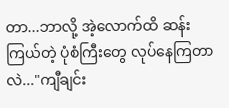တာ...ဘာလို့ အဲ့လောက်ထိ ဆန်းကြယ်တဲ့ ပုံစံကြီးတွေ လုပ်နေကြတာလဲ..."ကျီချင်း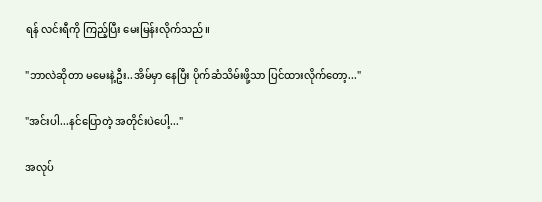ရန် လင်းရီကို ကြည့်ပြီး မေးမြန်းလိုက်သည်။

"ဘာလဲဆိုတာ မမေးနဲ့ဦး..အိမ်မှာ နေပြီး ပိုက်ဆံသိမ်းဖို့သာ ပြင်ထားလိုက်တော့..."

"အင်းပါ...နင်ပြောတဲ့ အတိုင်းပဲပေါ့..."

အလုပ်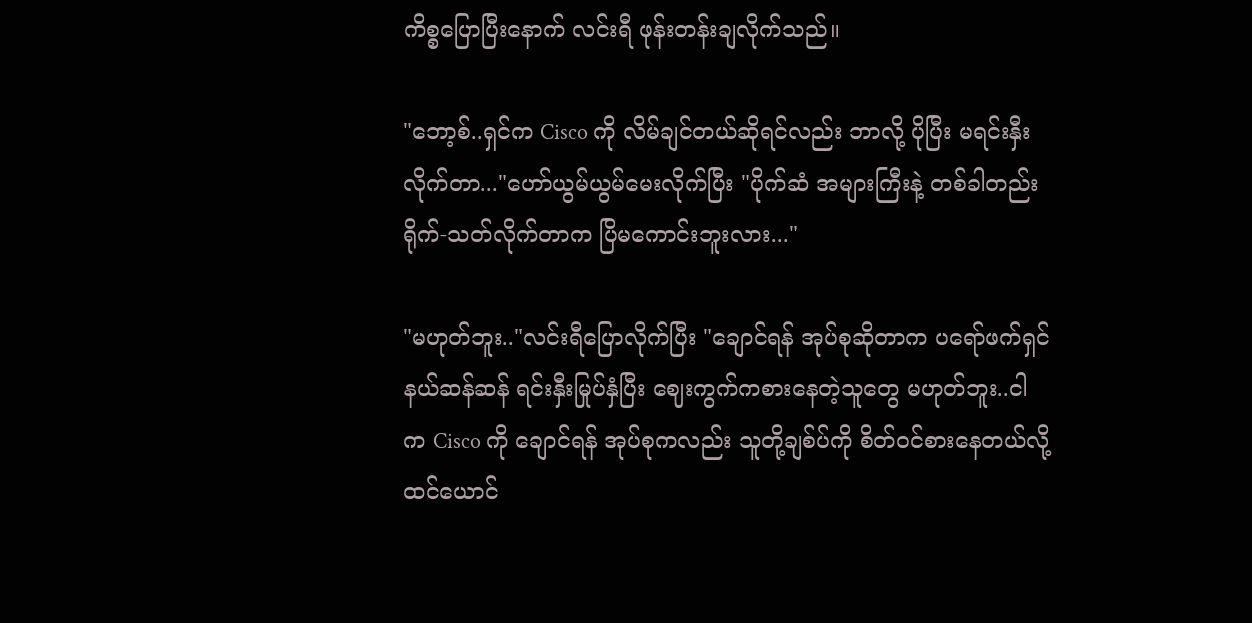ကိစ္စပြောပြီးနောက် လင်းရီ ဖုန်းတန်းချလိုက်သည်။

"ဘော့စ်..ရှင်က Cisco ကို လိမ်ချင်တယ်ဆိုရင်လည်း ဘာလို့ ပိုပြီး မရင်းနှီးလိုက်တာ..."ဟော်ယွမ်ယွမ်မေးလိုက်ပြီး "ပိုက်ဆံ အများကြီးနဲ့ တစ်ခါတည်း ရိုက်-သတ်လိုက်တာက ပြိမကောင်းဘူးလား..."

"မဟုတ်ဘူး.."လင်းရီပြောလိုက်ပြီး "ချောင်ရန် အုပ်စုဆိုတာက ပရော်ဖက်ရှင်နယ်ဆန်ဆန် ရင်းနှီးမြုပ်နှံပြီး ဈေးကွက်ကစားနေတဲ့သူတွေ မဟုတ်ဘူး..ငါက ‌Cisco ကို ချောင်ရန် အုပ်စုကလည်း သူတို့ချစ်ပ်ကို စိတ်၀င်စားနေတယ်လို့ ထင်ယောင်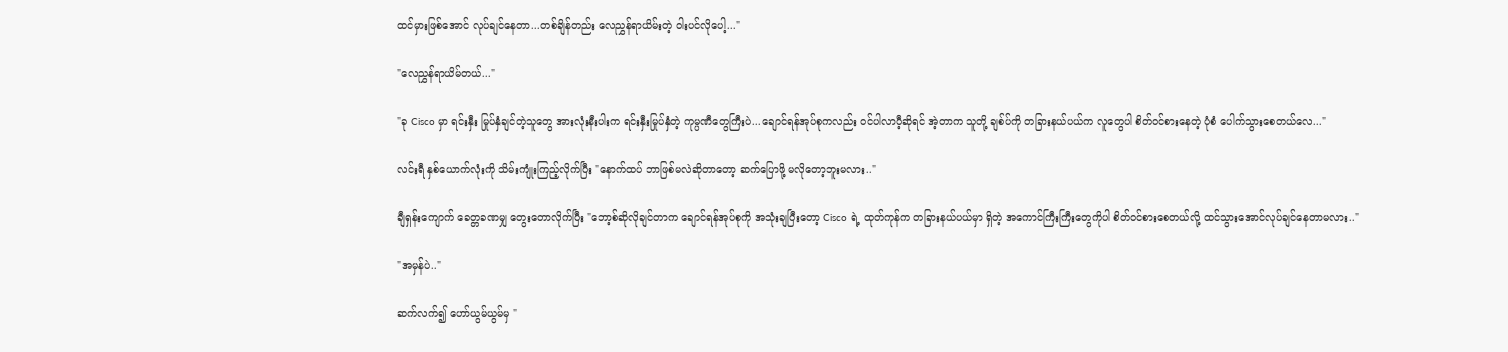ထင်‌မှားဖြစ်အောင် လုပ်ချင်နေတာ...တစ်ချိန်တည်း လေညွှန်ရာယိမ်းတဲ့ ဝါးပင်လိုပေါ့..."

"လေညွှန်ရာယိမ်တယ်..."

"ခု Cisco မှာ ရင်းနှီး မြုပ်နှံချင်တဲ့သူတွေ အားလုံးနီးပါးက ရင်းနှီးမြုပ်နှံတဲ့ ကုမ္ပဏီတွေကြီးပဲ...ချောင်ရန်အုပ်စုကလည်း ၀င်ပါလာပီ့ဆိုရင် အဲ့တာက သူတို့ ချစ်ပ်ကို တခြားနယ်ပယ်က လူတွေပါ စိတ်၀င်စားနေတဲ့ ပုံစံ ပေါက်သွားစေတယ်လေ..."

လင်းရီ နှစ်ယောက်လုံးကို သိမ်းကျုံးကြည့်လိုက်ပြီး "နောက်ထပ် ဘာဖြစ်မလဲဆိုတာတော့ ဆက်ပြောဖို့ မလိုတော့ဘူးမလား.."

ချီရှန်းကျောက် ခေတ္တခဏမျှ တွေးတောလိုက်ပြီး "ဘော့စ်ဆိုလိုချင်တာက ချောင်ရန်အုပ်စုကို အသုံးချပြီးတော့ Cisco ရဲ့ ထုတ်ကုန်က တခြားနယ်ပယ်မှာ ရှိတဲ့ အကောင်ကြီးကြီးတွေကိုပါ စိတ်၀င်စားစေတယ်လို့ ထင်သွားအောင်လုပ်ချင်နေတာမလား.."

"အမှန်ပဲ.."

ဆက်လက်၍ ဟော်ယွမ်ယွမ်မှ "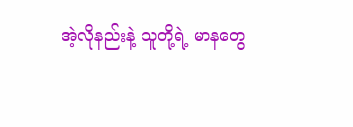အဲ့လိုနည်းနဲ့ သူတို့ရဲ့ မာနတွေ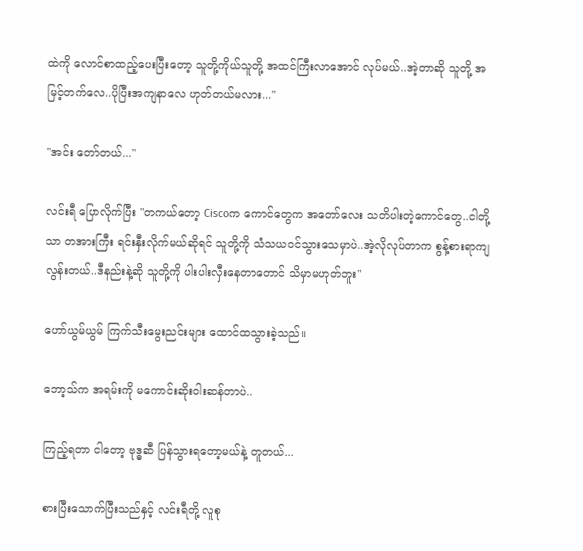ထဲကို လောင်စာထည့်ပေးပြီးတော့ သူတို့ကိုယ်သူတို့ အထင်ကြီးလာအောင် လုပ်မယ်..အဲ့တာဆို သူတို့ အမြင့်တက်လေ..ပိုပြီးအကျနာလေ ဟုတ်တယ်မလား..."

"အင်း တော်တယ်..."

လင်းရီ ပြောလိုက်ပြီး "တကယ်တော့ Ciscoက ကောင်တွေက အတော်လေး သတိပါးတဲ့ကောင်တွေ..ငါတို့သာ တအားကြီး ရင်းနှီးလိုက်မယ်ဆိုရင် သူတို့ကို သံသယ၀င်သွားသေမှာပဲ..အဲ့လိုလုပ်တာက စွန့်စားရာကျလွန်းတယ်..ဒီနည်းနဲ့ဆို သူတို့ကို ပါးပါးလှီးနေတာတောင် သိမှာမဟုတ်ဘူး"

ဟော်ယွမ်ယွမ် ကြက်သီးမွေးညင်းများ ထောင်ထသွားခဲ့သည်။

ဘော့သ်က အရမ်းကို မကောင်းဆိုးဝါးဆန်တာပဲ..

ကြည့်ရတာ ငါတော့ ဗုဒ္ဓဆီ ပြန်သွားရတော့မယ်နဲ့ တူတယ်...

စားပြီးသောက်ပြီးသည်နှင့် လင်းရီတို့ လူစု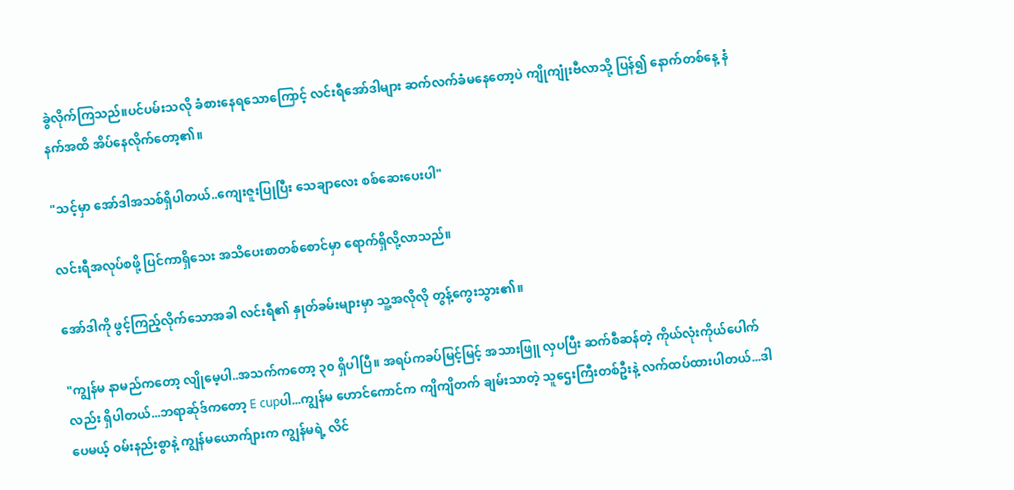ခွဲလိုက်ကြသည်။ပင်ပမ်းသလို ခံစားနေရသောကြောင့် လင်းရီအော်ဒါများ ဆက်လက်ခံမနေတော့ပဲ ကျိုကျုံးဗီလာသို့ ပြန်၍ နောက်တစ်နေ့ နံနက်အထိ အိပ်နေလိုက်တော့၏။

"သင့်မှာ အော်ဒါအသစ်ရှိပါတယ်..ကျေးဇူးပြုပြီး သေချာလေး စစ်ဆေးပေးပါ"

လင်းရီအလုပ်စဖို့ ပြင်ကာရှိသေး အသိပေးစာတစ်စောင်မှာ ရောက်ရှိလို့လာသည်။

အော်ဒါကို ဖွင့်ကြည့်လိုက်သောအခါ လင်းရီ၏ နှုတ်ခမ်းများမှာ သူ့အလိုလို တွန့်ကွေးသွား၏။

"ကျွန်မ နာမည်ကတော့ လျိုမေ့ပါ..အသက်ကတော့ ၃၀ ရှိပါပြီ။ အရပ်ကခပ်မြင့်မြင့် အသားဖြူ လှပပြီး ဆက်စီဆန်တဲ့ ကိုယ်လုံးကိုယ်ပေါက်လည်း ရှိပါတယ်...ဘရာဆ်ုဒ်ကတော့ E cupပါ...ကျွန်မ ဟောင်ကောင်က ကျိကျိတက် ချမ်းသာတဲ့ သူဌေးကြီးတစ်ဦးနဲ့ လက်ထပ်ထားပါတယ်...ဒါပေမယ့် ၀မ်းနည်းစွာနဲ့ ကျွန်မယောက်ျားက ကျွန်မရဲ့ လိင်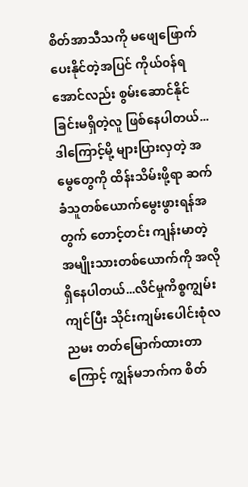စိတ်အာသီသကို မဖျေဖြောက်ပေးနိုင်တဲ့အပြင် ကိုယ်၀န်ရအောင်လည်း စွမ်းဆောင်နိုင်ခြင်းမရှိတဲ့လူ ဖြစ်နေပါတယ်...ဒါကြောင့်မို့ များပြားလှတဲ့ အမွေတွေကို ထိန်းသိမ်းဖို့ရာ ဆက်ခံသူတစ်ယောက်မွေးဖွားရန်အတွက် တောင့်တင်း ကျန်းမာတဲ့ အမျိုးသားတစ်ယောက်ကို အလိုရှိနေပါတယ်...လိင်မှုကိစ္စကျွမ်းကျင်ပြီး သိုင်းကျမ်းပေါင်းစုံလညမး တတ်မြောက်ထားတာကြောင့် ကျွန်မဘက်က စိတ်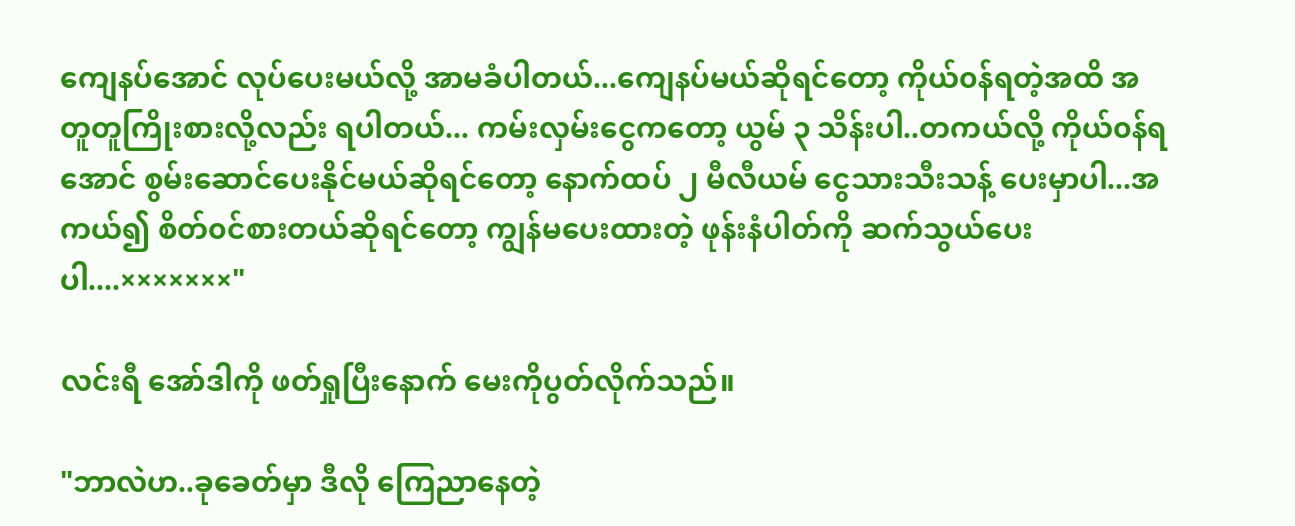ကျေနပ်အောင် လုပ်ပေးမယ်လို့ အာမခံပါတယ်...ကျေနပ်မယ်ဆိုရင်တော့ ကိုယ်၀န်ရတဲ့အထိ အတူတူကြိုးစားလို့လည်း ရပါတယ်... ကမ်းလှမ်းငွေကတော့ ယွမ် ၃ သိန်းပါ..တကယ်လို့ ကိုယ်၀န်ရအောင် စွမ်းဆောင်ပေးနိုင်မယ်ဆိုရင်တော့ နောက်ထပ် ၂ မီလီယမ် ငွေသားသီးသန့် ပေးမှာပါ...အကယ်၍ စိတ်၀င်စားတယ်ဆိုရင်တော့ ကျွန်မပေးထားတဲ့ ဖုန်းနံပါတ်ကို ဆက်သွယ်ပေးပါ....×××××××"

လင်းရီ အော်ဒါကို ဖတ်ရှုပြီးနောက် မေးကိုပွတ်လိုက်သည်။

"ဘာလဲဟ..ခုခေတ်မှာ ဒီလို ကြေညာနေတဲ့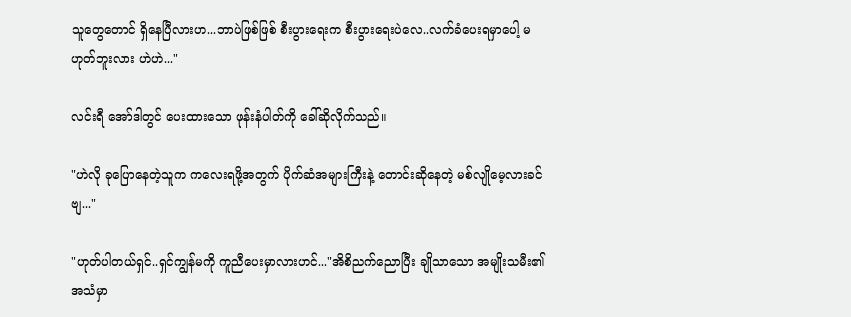သူတွေတောင် ရှိနေပြီလားဟ...ဘာပဲဖြစ်ဖြစ် စီးပွားရေးက စီးပွားရေးပဲလေ..လက်ခံပေးရမှာပေါ့ မဟုတ်ဘူးလား ဟဲဟဲ..."

လင်းရီ အော်ဒါတွင် ပေးထားသော ဖုန်းနံပါတ်ကို ခေါ်ဆိုလိုက်သည်။

"ဟဲလို ခုပြောနေတဲ့သူက ကလေးရဖို့အတွက် ပိုက်ဆံအများကြီးနဲ့ တောင်းဆိုနေတဲ့ မစ်လျိုမေ့လားခင်ဗျ..."

"ဟုတ်ပါတယ်ရှင်..ရှင်ကျွန်မကို ကူညီပေးမှာလားဟင်..."အိစိညက်ညောပြီး ချိုသာသော အမျိုးသမီး၏ အသံမှာ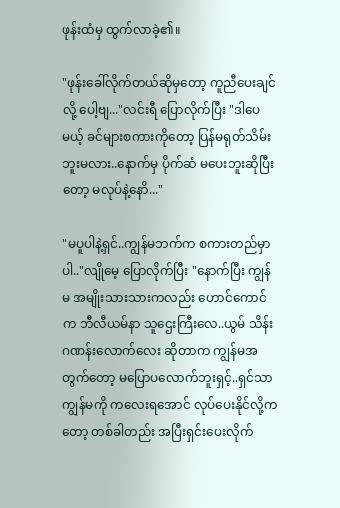ဖုန်းထံမှ ထွက်လာခဲ့၏။

"ဖုန်းခေါ်လိုက်တယ်ဆိုမှတော့ ကူညီပေးချင်လို့ ပေါ့ဗျ..."လင်းရီ ပြောလိုက်ပြီး "ဒါပေမယ့် ခင်များစကားကိုတော့ ပြန်မရုတ်သိမ်းဘူးမလား..နောက်မှ ပိုက်ဆံ မပေးဘူးဆိုပြီးတော့ မလုပ်နဲ့နောိ..."

"မပူပါနဲ့ရှင်..ကျွန်မဘက်က စကားတည်မှာပါ.."လျိုမေ့ ပြောလိုက်ပြီး "နောက်ပြီး ကျွန်မ အမျိုးသားသားကလည်း ဟောင်ကောင်က ဘီလီယမ်နာ သူဌေးကြီးလေ..ယွမ် သိန်းဂဏန်းလောက်လေး ဆိုတာက ကျွန်မအတွက်တော့ မပြောပလောက်ဘူးရှင့်..ရှင်သာ ကျွန်မကို ကလေးရအောင် လုပ်ပေးနိုင်လို့ကတော့ တစ်ခါတည်း အပြီးရှင်းပေးလိုက်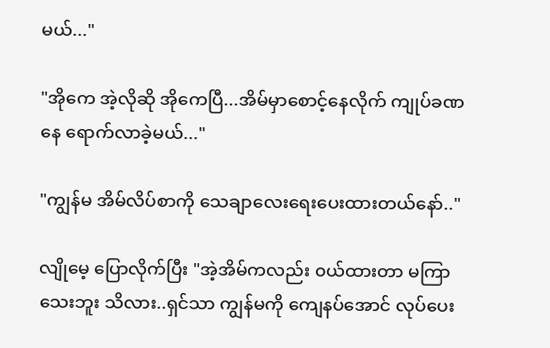မယ်..."

"အိုကေ အဲ့လိုဆို အိုကေပြီ...အိမ်မှာစောင့်နေလိုက် ကျုပ်ခဏနေ ရောက်လာခဲ့မယ်..."

"ကျွန်မ အိမ်လိပ်စာကို ‌သေချာလေးရေးပေးထားတယ်နော်.."

လျိုမေ့ ပြောလိုက်ပြီး "အဲ့အိမ်ကလည်း ၀ယ်ထားတာ မကြာသေးဘူး သိလား..ရှင်သာ ကျွန်မကို ကျေနပ်အောင် လုပ်ပေး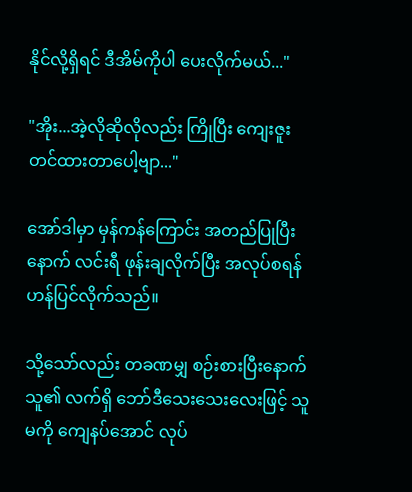နိုင်လို့ရှိရင် ဒီအိမ်ကိုပါ ပေးလိုက်မယ်..."

"အိုး...အဲ့လိုဆိုလိုလည်း ကြိုပြီး ကျေးဇူးတင်ထားတာပေါ့ဗျာ..."

အော်ဒါမှာ မှန်ကန်ကြောင်း အတည်ပြုပြီးနောက် လင်းရီ ဖုန်းချလိုက်ပြီး အလုပ်စရန် ဟန်ပြင်လိုက်သည်။

သို့သော်လည်း တခဏမျှ စဉ်းစားပြီးနောက် သူ၏ လက်ရှိ ဘော်ဒီသေးသေးလေးဖြင့် သူမကို ကျေနပ်အောင် လုပ်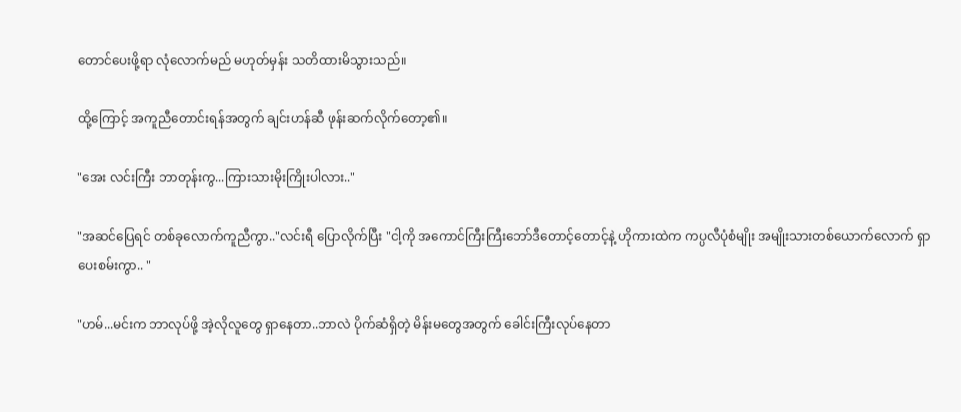တောင်ပေးဖို့ရာ လုံလောက်မည် မဟုတ်မှန်း သတိထားမိသွားသည်။

ထို့ကြောင့် အကူညီတောင်းရန်အတွက် ချင်းဟန်ဆီ ဖုန်းဆက်လိုက်တော့၏။

"အေး လင်းကြီး ဘာတုန်းကွ...ကြားသားမိုးကြိုးပါလား.."

"အဆင်ပြေရင် တစ်ခုလောက်ကူညီကွာ.."လင်းရီ ပြောလိုက်ပြီး "ငါ့ကို အကောင်ကြီးကြီးဘော်ဒီတောင့်တောင့်နဲ့ ဟိုကားထဲက ကပ္ပလီပုံစံမျိုး အမျိုးသားတစ်ယောက်လောက် ရှာပေးစမ်းကွာ.. "

"ဟမ်...မင်းက ဘာလုပ်ဖို့ အဲ့လိုလူတွေ ရှာနေတာ..ဘာလဲ ပိုက်ဆံရှိတဲ့ မိန်းမတွေအတွက် ခေါင်းကြီးလုပ်နေတာ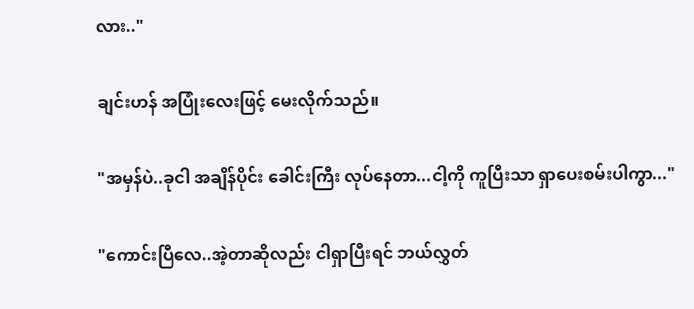လား.."

ချင်းဟန် အပြုံးလေးဖြင့် မေးလိုက်သည်။

"အမှန်ပဲ..ခုငါ အချိန်ပိုင်း ခေါင်းကြီး လုပ်နေတာ...ငါ့ကို ကူပြီးသာ ရှာပေးစမ်းပါကွာ..."

"ကောင်းပြီလေ..အဲ့တာဆိုလည်း ငါရှာပြီးရင် ဘယ်လွှတ်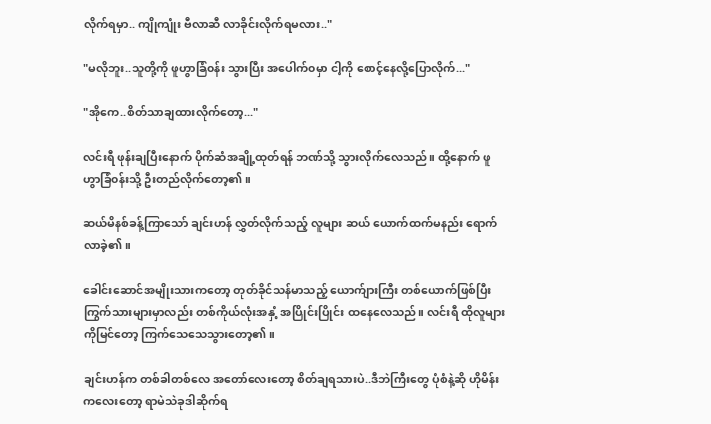လိုက်ရမှာ.. ကျိုကျုံး ဗီလာဆီ လာခိုင်းလိုက်ရမလား.."

"မလိုဘူး..သူတို့ကို ဖူဟွာခြံ၀န်း သွားပြီး အပေါက်၀မှာ ငါ့ကို စောင့်နေလို့ပြောလိုက်..."

"အိုကေ..စိတ်သာချထားလိုက်တော့..."

လင်းရီ ဖုန်းချပြီးနောက် ပိုက်ဆံအချို့ထုတ်ရန် ဘဏ်သို့ သွားလိုက်လေသည်။ ထို့နောက် ဖူဟွာခြံ၀န်းသို့ ဦးတည်လိုက်တော့၏။

ဆယ်မိနစ်ခန့်ကြာသော် ချင်းဟန် လွှတ်လိုက်သည့် လူများ ဆယ် ယောက်ထက်မနည်း ရောက်လာခဲ့၏။

ခေါင်းဆောင်အမျိုးသားကတော့ တုတ်ခိုင်သန်မာသည့် ယောက်ျားကြီး တစ်ယောက်ဖြစ်ပြီး ကြွက်သားများမှာလည်း တစ်ကိုယ်လုံးအနှံ့ အပြိုင်းပြိုင်း ထနေလေသည်။ လင်းရီ ထိုလူများကိုမြင်တော့ ကြက်သေသေသွားတော့၏။

ချင်းဟန်က တစ်ခါတစ်လေ အတော်လေးတော့ စိတ်ချရသားပဲ..ဒီဘဲကြီးတွေ ပုံစံနဲ့ဆို ဟိုမိန်းကလေးတော့ ရာမဲသဲခုဒါဆိုက်ရ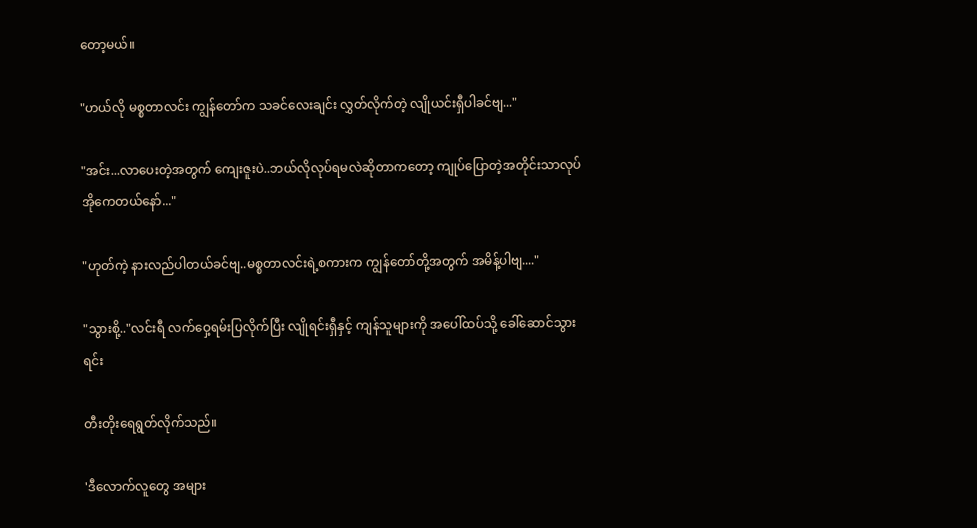တော့မယ်။

"ဟယ်လို မစ္စတာလင်း ကျွန်တော်က သခင်လေးချင်း လွှတ်လိုက်တဲ့ လျိုယင်းရှီပါခင်ဗျ..."

"အင်း...လာပေးတဲ့အတွက် ကျေးဇူးပဲ..ဘယ်လိုလုပ်ရမလဲဆိုတာကတော့ ကျုပ်ပြောတဲ့အတိုင်းသာလုပ် အိုကေတယ်နော်..."

"ဟုတ်ကဲ့ နားလည်ပါတယ်ခင်ဗျ..မစ္စတာလင်းရဲ့စကားက ကျွန်တော်တို့အတွက် အမိန့်ပါဗျ...."

"သွားစို့.."လင်းရီ လက်ဝှေ့ရမ်းပြလိုက်ပြီး လျိုရင်းရှီနှင့် ကျန်သူများကို အပေါ်ထပ်သို့ ခေါ်ဆောင်သွားရင်း

တီးတိုးရေရွတ်လိုက်သည်။

'ဒီလောက်လူတွေ အများ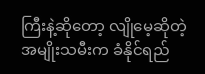ကြီးနဲ့ဆိုတော့ လျိုမေ့ဆိုတဲ့ အမျိုးသမီးက ခံနိုင်ရည်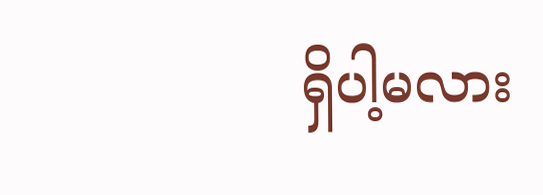ရှိပါ့မလား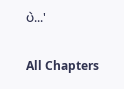ပဲ...'

All Chapters